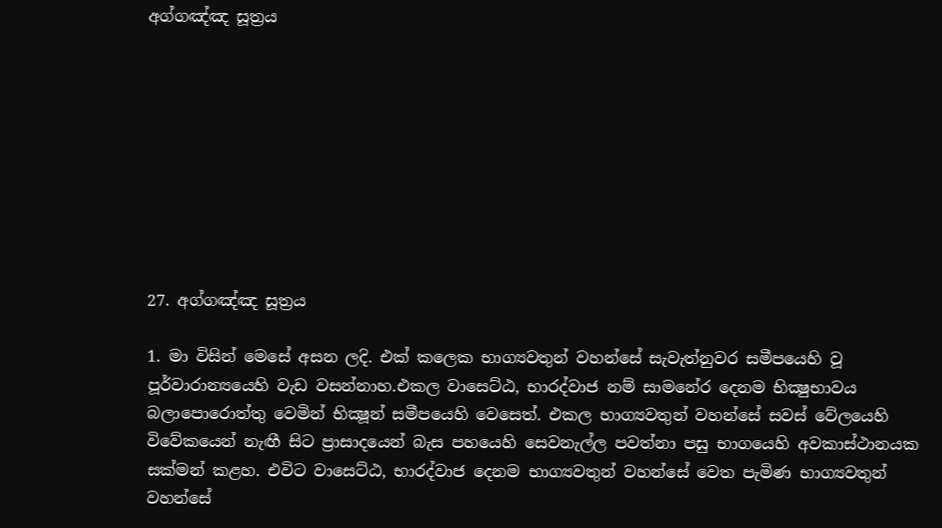අග්ගඤ්ඤ සූත්‍රය









27. අග්ගඤ්ඤ සූත්‍රය

1. මා විසින් මෙසේ අසන ලදි. එක් කලෙක භාග්‍යවතුන් වහන්සේ සැවැත්නුවර සමීපයෙහි වූ පූර්වාරාන්‍යයෙහි වැඩ වසන්නාහ.එකල වාසෙට්ඨ, භාරද්වාජ නම් සාමනේර දෙනම භික්‍ෂුභාවය බලාපොරොත්තු වෙමින් භික්‍ෂූන් සමීපයෙහි වෙසෙත්. එකල භාග්‍යවතුන් වහන්සේ සවස් වේලයෙහි විවේකයෙන් නැඟී සිට ප්‍රාසාදයෙන් බැස පහයෙහි සෙවනැල්ල පවත්නා පසු භාගයෙහි අවකාස්ථානයක සක්මන් කළහ. එවිට වාසෙට්ඨ, භාරද්වාජ දෙනම භාග්‍යවතුන් වහන්සේ වෙත පැමිණ භාග්‍යවතුන් වහන්සේ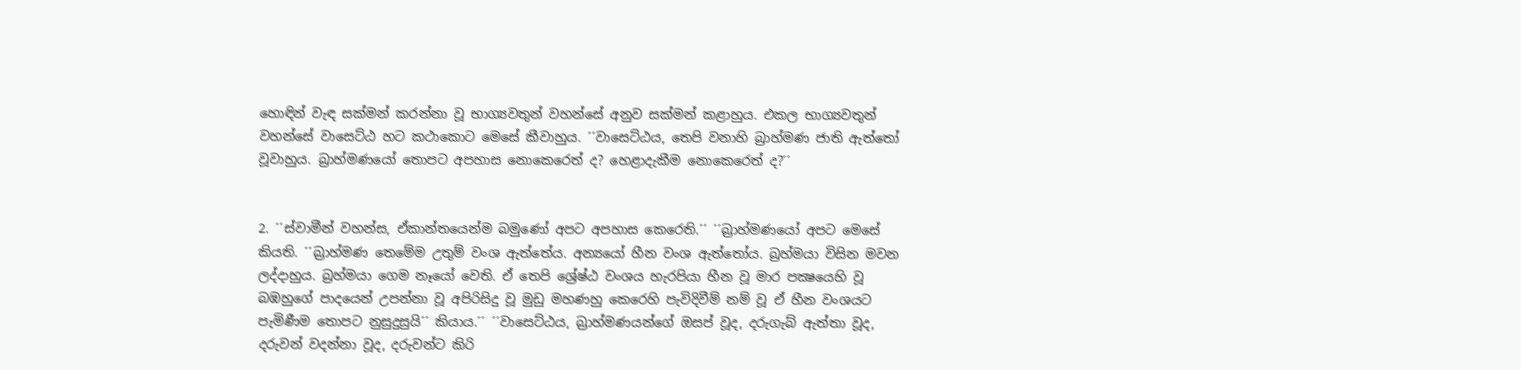හොඳින් වැඳ සක්මන් කරන්නා වූ භාග්‍යවතුන් වහන්සේ අනුව සක්මන් කළාහුය. එකල භාග්‍යවතුන් වහන්සේ වාසෙට්ඨ හට කථාකොට මෙසේ කීවාහුය. ´´වාසෙට්ඨය, තෙපි වනාහි බ්‍රාහ්මණ ජාති ඇත්තෝ වූවාහුය. බ්‍රාහ්මණයෝ තොපට අපහාස නොකෙරෙත් ද? හෙළාදැකීම නොකෙරෙත් ද?´´


2. ´´ස්වාමීන් වහන්ස, ඒකාන්තයෙන්ම බමුණෝ අපට අපහාස කෙරෙති.´´ ´´බ්‍රාහ්මණයෝ අපට මෙසේ කියති. ´´බ්‍රාහ්මණ තෙමේම උතුම් වංශ ඇත්තේය. අන්‍යයෝ හීන වංශ ඇත්තෝය. බ්‍රහ්මයා විසින මවන ලද්දාහුය. බ්‍රහ්මයා ගෙම නෑයෝ වෙති. ඒ තෙපි ශ්‍රේෂ්ඨ වංශය හැරපියා හීන වූ මාර පක්‍ෂයෙහි වූ බඹහුගේ පාදයෙන් උපන්නා වූ අපිරිසිදු වූ මුඩු මහණහු කෙරෙහි පැවිදිවීම් නම් වූ ඒ හීන වංශයට පැමිණීම තොපට නුසුදුසුයි´´ කියාය.´´ ´´වාසෙට්ඨය, බ්‍රාහ්මණයන්ගේ ඔසප් වූද, දරුගැබ් ඇත්තා වූද, දරුවන් වදන්නා වූද, දරුවන්ට කිරි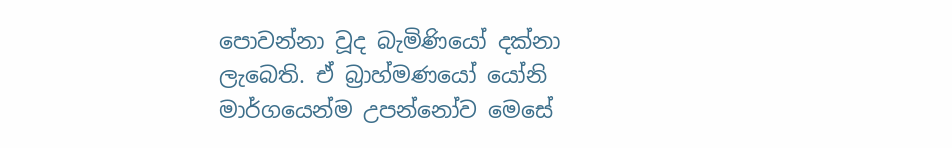පොවන්නා වූද බැමිණියෝ දක්නා ලැබෙති. ඒ බ්‍රාහ්මණයෝ යෝනි මාර්ගයෙන්ම උපන්නෝව මෙසේ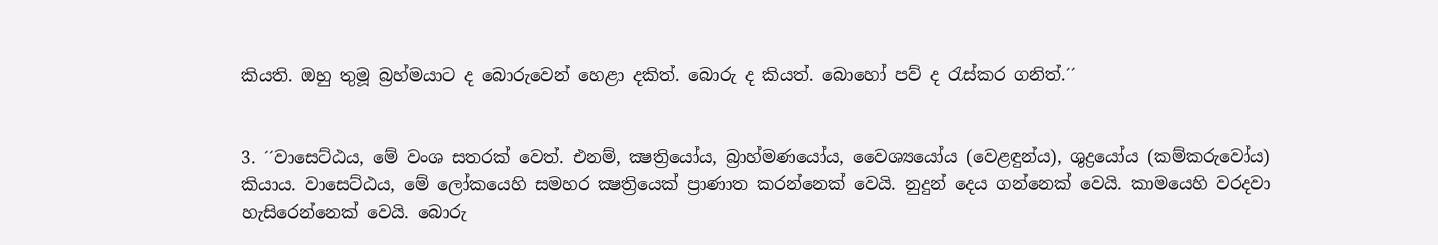කියති. ඔහු තුමූ බ්‍රහ්මයාට ද බොරුවෙන් හෙළා දකිත්. බොරු ද කියත්. බොහෝ පව් ද රැස්කර ගනිත්.´´


3. ´´වාසෙට්ඨය, මේ වංශ සතරක් වෙත්. එනම්, ක්‍ෂත්‍රියෝය, බ්‍රාහ්මණයෝය, වෛශ්‍යයෝය (වෙළඳුන්ය), ශුද්‍රයෝය (කම්කරුවෝය) කියාය. වාසෙට්ඨය, මේ ලෝකයෙහි සමහර ක්‍ෂත්‍රියෙක් ප්‍රාණාත කරන්නෙක් වෙයි. නුදුන් දෙය ගන්නෙක් වෙයි. කාමයෙහි වරදවා හැසිරෙන්නෙක් වෙයි. බොරු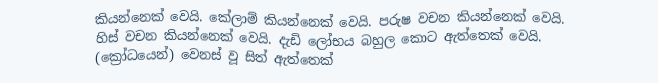කියන්නෙක් වෙයි. කේලාම් කියන්නෙක් වෙයි. පරුෂ වචන කියන්නෙක් වෙයි. හිස් වචන කියන්නෙක් වෙයි. දැඩි ලෝභය බහුල කොට ඇත්තෙක් වෙයි. (ක්‍රෝධයෙන්) වෙනස් වූ සිත් ඇත්තෙක්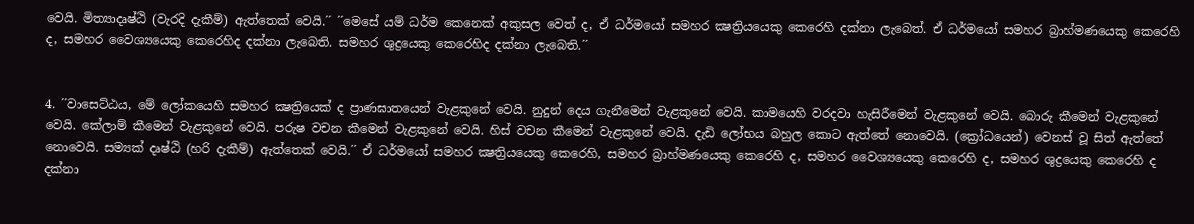වෙයි. මිත්‍යාදෘෂ්ඨි (වැරදි දැකීම්) ඇත්තෙක් වෙයි.´´ ´´මෙසේ යම් ධර්ම කෙනෙක් අකුසල වෙත් ද, ඒ ධර්මයෝ සමහර ක්‍ෂත්‍රියයෙකු කෙරෙහි දක්නා ලැබෙත්. ඒ ධර්මයෝ සමහර බ්‍රාහ්මණයෙකු කෙරෙහි ද, සමහර වෛශ්‍යයෙකු කෙරෙහිද දක්නා ලැබෙති. සමහර ශුද්‍රයෙකු කෙරෙහිද දක්නා ලැබෙති.´´


4. ´´වාසෙට්ඨය, මේ ලෝකයෙහි සමහර ක්‍ෂත්‍රියෙක් ද ප්‍රාණඝාතයෙන් වැළකුනේ වෙයි. නුදුන් දෙය ගැනීමෙන් වැළකුනේ වෙයි. කාමයෙහි වරදවා හැසිරීමෙන් වැළකුනේ වෙයි. බොරු කීමෙන් වැළකුනේ වෙයි. කේලාම් කීමෙන් වැළකුනේ වෙයි. පරුෂ වචන කීමෙන් වැළකුනේ වෙයි. හිස් වචන කීමෙන් වැළකුනේ වෙයි. දැඩි ලෝභය බහුල කොට ඇත්තේ නොවෙයි. (ක්‍රෝධයෙන්) වෙනස් වූ සිත් ඇත්තේ නොවෙයි. සම්‍යක් දෘෂ්ඨි (හරි දැකීම්) ඇත්තෙක් වෙයි.´´ ඒ ධර්මයෝ සමහර ක්‍ෂත්‍රියයෙකු කෙරෙහි, සමහර බ්‍රාහ්මණයෙකු කෙරෙහි ද, සමහර වෛශ්‍යයෙකු කෙරෙහි ද, සමහර ශුද්‍රයෙකු කෙරෙහි ද දක්නා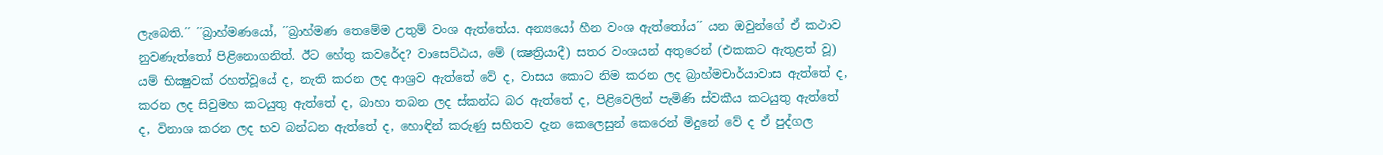ලැබෙති.´´ ´´බ්‍රාහ්මණයෝ, ´´බ්‍රාහ්මණ තෙමේම උතුම් වංශ ඇත්තේය. අන්‍යයෝ හීන වංශ ඇත්තෝය´´ යන ඔවුන්ගේ ඒ කථාව නුවණැත්තෝ පිළිනොගනිත්. ඊට හේතු කවරේද? වාසෙට්ඨය, මේ (ක්‍ෂත්‍රියාදී) සතර වංශයන් අතුරෙන් (එකකට ඇතුළත් වූ) යම් භික්‍ෂුවක් රහත්වූයේ ද, නැති කරන ලද ආශ්‍රව ඇත්තේ වේ ද, වාසය කොට නිම කරන ලද බ්‍රාහ්මචාර්යාවාස ඇත්තේ ද, කරන ලද සිවුමහ කටයුතු ඇත්තේ ද, බාහා තබන ලද ස්කන්ධ බර ඇත්තේ ද, පිළිවෙලින් පැමිණි ස්වකීය කටයුතු ඇත්තේ ද, විනාශ කරන ලද භව බන්ධන ඇත්තේ ද, හොඳින් කරුණු සහිතව දැන කෙලෙසුන් කෙරෙන් මිදුනේ වේ ද ඒ පුද්ගල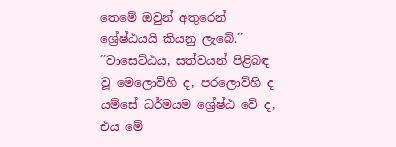තෙමේ ඔවුන් අතුරෙන් ශ්‍රේෂ්ඨයයි කියනු ලැබේ.´´ ´´වාසෙට්ඨය, සත්වයන් පිළිබඳ වූ මෙලොව්හි ද, පරලොව්හි ද යම්සේ ධර්මයම ශ්‍රේෂ්ඨ වේ ද, එය මේ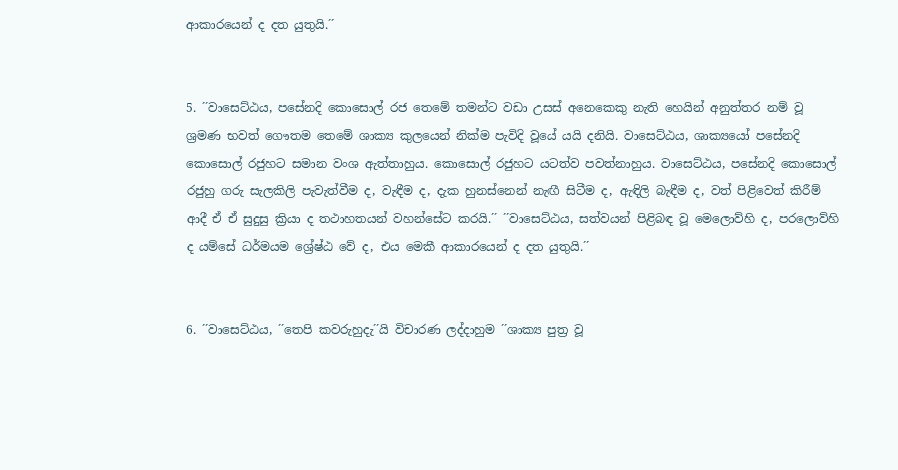ආකාරයෙන් ද දත යුතුයි.´´


5. ´´වාසෙට්ඨය, පසේනදි කොසොල් රජ තෙමේ තමන්ට වඩා උසස් අනෙකෙකු නැති හෙයින් අනුත්තර නම් වූ ශ්‍රමණ භවත් ගෞතම තෙමේ ශාක්‍ය කුලයෙන් නික්ම පැවිදි වූයේ යයි දනියි. වාසෙට්ඨය, ශාක්‍යයෝ පසේනදි කොසොල් රජුහට සමාන වංශ ඇත්තාහුය. කොසොල් රජුහට යටත්ව පවත්නාහුය. වාසෙට්ඨය, පසේනදි කොසොල් රජුහු ගරු සැලකිලි පැවැත්වීම ද, වැඳීම ද, දැක හුනස්නෙන් නැඟී සිටීම ද, ඇඳිලි බැඳීම ද, වත් පිළිවෙත් කිරීම් ආදී ඒ ඒ සුදුසු ක්‍රියා ද තථාහතයන් වහන්සේට කරයි.´´ ´´වාසෙට්ඨය, සත්වයන් පිළිබඳ වූ මෙලොව්හි ද, පරලොව්හි ද යම්සේ ධර්මයම ශ්‍රේෂ්ඨ වේ ද, එය මෙකී ආකාරයෙන් ද දත යුතුයි.´´


6. ´´වාසෙට්ඨය, ´´තෙපි කවරුහුදැ´´යි විචාරණ ලද්දාහුම ´´ශාක්‍ය පුත්‍ර වූ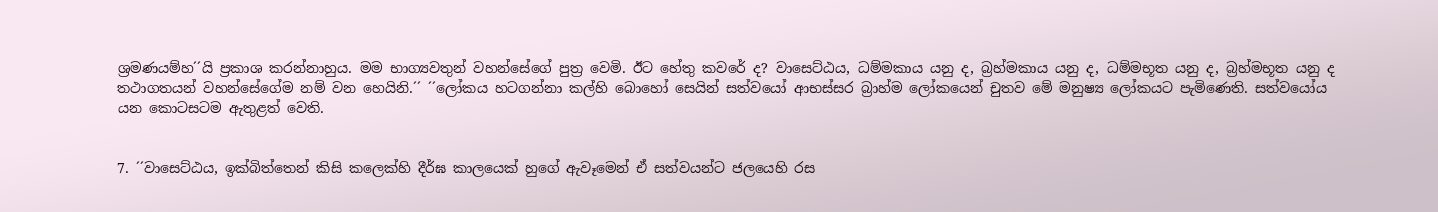ශ්‍රමණයම්හ´´යි ප්‍රකාශ කරන්නාහුය. මම භාග්‍යවතුන් වහන්සේගේ පුත්‍ර වෙමි. ඊට හේතු කවරේ ද? වාසෙට්ඨය, ධම්මකාය යනු ද, බ්‍රහ්මකාය යනු ද, ධම්මභූත යනු ද, බ්‍රහ්මභූත යනු ද තථාගතයන් වහන්සේගේම නම් වන හෙයිනි.´´ ´´ලෝකය හටගන්නා කල්හි බොහෝ සෙයින් සත්වයෝ ආභස්සර බ්‍රාහ්ම ලෝකයෙන් චුතව මේ මනුෂ්‍ය ලෝකයට පැමිණෙති. සත්වයෝය යන කොටසටම ඇතුළත් වෙති.


7. ´´වාසෙට්ඨය, ඉක්බිත්තෙන් කිසි කලෙක්හි දීර්ඝ කාලයෙක් හුගේ ඇවෑමෙන් ඒ සත්වයන්ට ජලයෙහි රස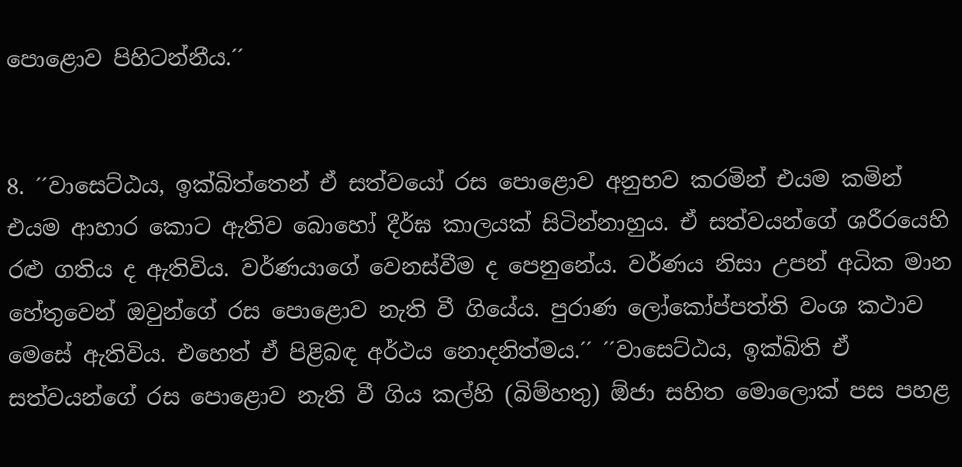පොළොව පිහිටන්නීය.´´


8. ´´වාසෙට්ඨය, ඉක්බිත්තෙන් ඒ සත්වයෝ රස පොළොව අනුභව කරමින් එයම කමින් එයම ආහාර කොට ඇතිව බොහෝ දීර්ඝ කාලයක් සිටින්නාහුය. ඒ සත්වයන්ගේ ශරීරයෙහි රළු ගතිය ද ඇතිවිය. වර්ණයාගේ වෙනස්වීම ද පෙනුනේය. වර්ණය නිසා උපන් අධික මාන හේතුවෙන් ඔවුන්ගේ රස පොළොව නැති වී ගියේය. පුරාණ ලෝකෝප්පත්ති වංශ කථාව මෙසේ ඇතිවිය. එහෙත් ඒ පිළිබඳ අර්ථය නොදනිත්මය.´´ ´´වාසෙට්ඨය, ඉක්බිති ඒ සත්වයන්ගේ රස පොළොව නැති වී ගිය කල්හි (බිම්හතු) ඕජා සහිත මොලොක් පස පහළ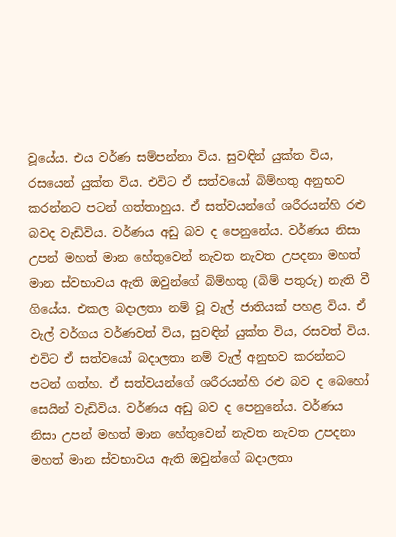වූයේය. එය වර්ණ සම්පන්නා විය. සුවඳින් යුක්ත විය, රසයෙන් යුක්ත විය. එවිට ඒ සත්වයෝ බිම්හතු අනුභව කරන්නට පටන් ගත්තාහුය. ඒ සත්වයන්ගේ ශරීරයන්හි රළු බවද වැඩිවිය. වර්ණය අඩු බව ද පෙනුනේය. වර්ණය නිසා උපන් මහත් මාන හේතුවෙන් නැවත නැවත උපදනා මහත් මාන ස්වභාවය ඇති ඔවුන්ගේ බිම්හතු (බිම් පතුරු) නැති වී ගියේය. එකල බදාලතා නම් වූ වැල් ජාතියක් පහළ විය. ඒ වැල් වර්ගය වර්ණවත් විය, සුවඳින් යුක්ත විය, රසවත් විය. එවිට ඒ සත්වයෝ බදාලතා නම් වැල් අනුභව කරන්නට පටන් ගත්හ. ඒ සත්වයන්ගේ ශරීරයන්හි රළු බව ද බෙහෝ සෙයින් වැඩිවිය. වර්ණය අඩු බව ද පෙනුනේය. වර්ණය නිසා උපන් මහත් මාන හේතුවෙන් නැවත නැවත උපදනා මහත් මාන ස්වභාවය ඇති ඔවුන්ගේ බදාලතා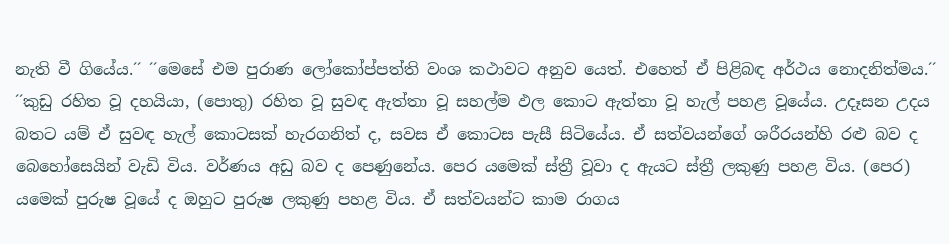නැති වී ගියේය.´´ ´´මෙසේ එම පුරාණ ලෝකෝප්පත්ති වංශ කථාවට අනුව යෙත්. එහෙත් ඒ පිළිබඳ අර්ථය නොදනිත්මය.´´ ´´කුඩු රහිත වූ දහයියා, (පොතු) රහිත වූ සුවඳ ඇත්තා වූ සහල්ම ඵල කොට ඇත්තා වූ හැල් පහළ වූයේය. උදෑසන උදය බතට යම් ඒ සුවඳ හැල් කොටසක් හැරගනිත් ද, සවස ඒ කොටස පැසී සිටියේය. ඒ සත්වයන්ගේ ශරීරයන්හි රළු බව ද බෙහෝසෙයින් වැඩි විය. වර්ණය අඩු බව ද පෙණුනේය. පෙර යමෙක් ස්ත්‍රී වූවා ද ඇයට ස්ත්‍රී ලකුණු පහළ විය. (පෙර) යමෙක් පුරුෂ වූයේ ද ඔහුට පුරුෂ ලකුණු පහළ විය. ඒ සත්වයන්ට කාම රාගය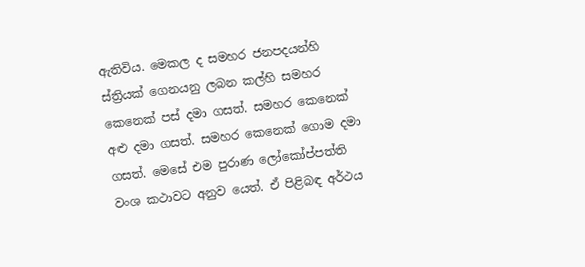ඇතිවිය. මෙකල ද සමහර ජනපදයන්හි ස්ත්‍රියක් ගෙනයනු ලබන කල්හි සමහර කෙනෙක් පස් දමා ගසත්. සමහර කෙනෙක් අළු දමා ගසත්. සමහර කෙනෙක් ගොම දමා ගසත්. මෙසේ එම පුරාණ ලෝකෝප්පත්ති වංශ කථාවට අනුව යෙත්. ඒ පිළිබඳ අර්ථය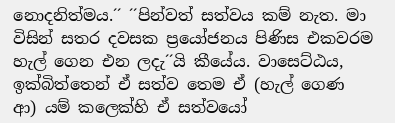නොදනිත්මය.´´ ´´පින්වත් සත්වය කම් නැත. මා විසින් සතර දවසක ප්‍රයෝජනය පිණිස එකවරම හැල් ගෙන එන ලදැ´´යි කීයේය. වාසෙට්ඨය, ඉක්බිත්තෙන් ඒ සත්ව තෙම ඒ (හැල් ගෙණ ආ) යම් කලෙක්හි ඒ සත්වයෝ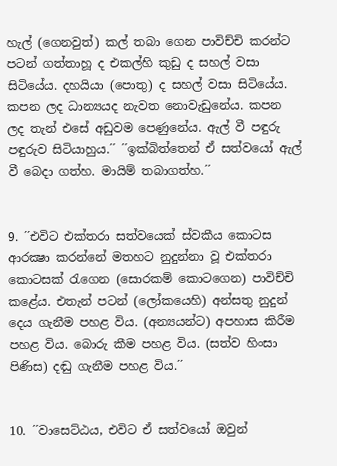හැල් (ගෙනවුත්) කල් තබා ගෙන පාවිච්චි කරන්ට පටන් ගත්තාහූ ද එකල්හි කුඩු ද සහල් වසා සිටියේය. දහයියා (පොතු) ද සහල් වසා සිටියේය. කපන ලද ධාන්‍යයද නැවත නොවැඩුනේය. කපන ලද තැන් එසේ අඩුවම පෙණුනේය. ඇල් වී පඳුරු පඳුරුව සිටියාහුය.´´ ´´ඉක්බිත්තෙන් ඒ සත්වයෝ ඇල් වී බෙදා ගත්හ. මායිම් තබාගත්හ.´´


9. ´´එවිට එක්තරා සත්වයෙක් ස්වකීය කොටස ආරක්‍ෂා කරන්නේ මතහට නුදුන්නා වූ එක්තරා කොටසක් රැගෙන (සොරකම් කොටගෙන) පාවිච්චි කළේය. එතැන් පටන් (ලෝකයෙහි) අන්සතු නුදුන් දෙය ගැනීම පහළ විය. (අන්‍යයන්ට) අපහාස කිරීම පහළ විය. බොරු කීම පහළ විය. (සත්ව හිංසා පිණිස) දඬු ගැනීම පහළ විය.´´


10. ´´වාසෙට්ඨය, එවිට ඒ සත්වයෝ ඔවුන්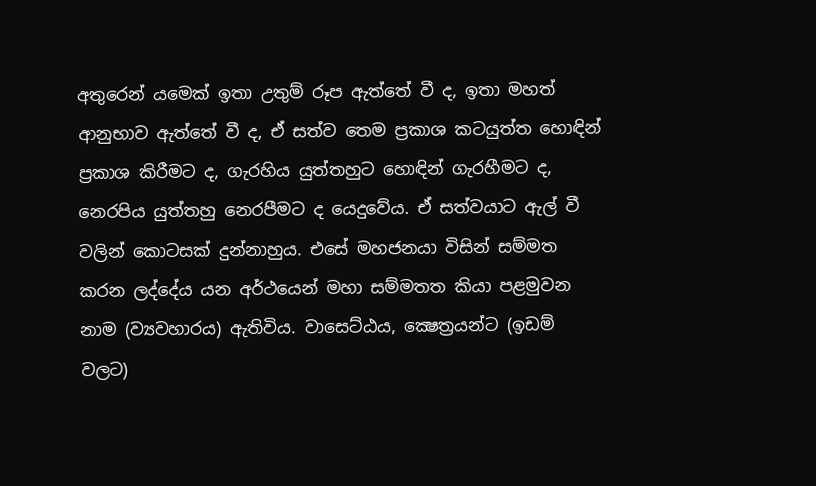අතුරෙන් යමෙක් ඉතා උතුම් රූප ඇත්තේ වී ද, ඉතා මහත් ආනුභාව ඇත්තේ වී ද, ඒ සත්ව තෙම ප්‍රකාශ කටයුත්ත හොඳින් ප්‍රකාශ කිරීමට ද, ගැරහිය යුත්තහුට හොඳින් ගැරහීමට ද, නෙරපිය යුත්තහු නෙරපීමට ද යෙදුවේය. ඒ සත්වයාට ඇල් වී වලින් කොටසක් දුන්නාහුය. එසේ මහජනයා විසින් සම්මත කරන ලද්දේය යන අර්ථයෙන් මහා සම්මතත කියා පළමුවන නාම (ව්‍යවහාරය) ඇතිවිය. වාසෙට්ඨය, ක්‍ෂෙත්‍රයන්ට (ඉඩම් වලට)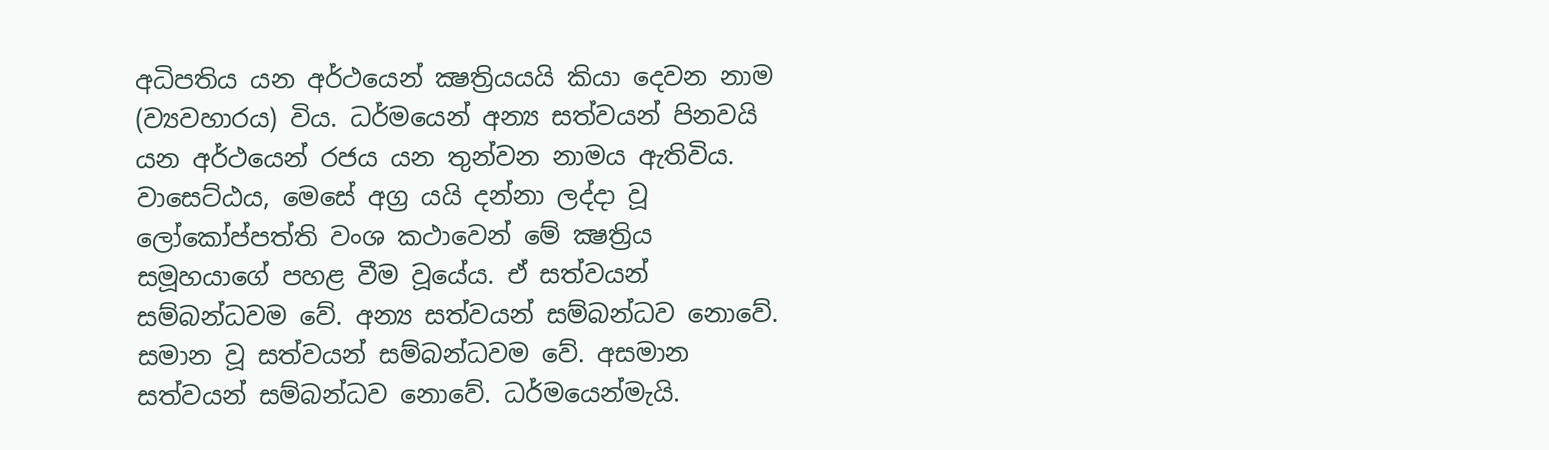අධිපතිය යන අර්ථයෙන් ක්‍ෂත්‍රියයයි කියා දෙවන නාම (ව්‍යවහාරය) විය. ධර්මයෙන් අන්‍ය සත්වයන් පිනවයි යන අර්ථයෙන් රජය යන තුන්වන නාමය ඇතිවිය. වාසෙට්ඨය, මෙසේ අග්‍ර යයි දන්නා ලද්දා වූ ලෝකෝප්පත්ති වංශ කථාවෙන් මේ ක්‍ෂත්‍රිය සමූහයාගේ පහළ වීම වූයේය. ඒ සත්වයන් සම්බන්ධවම වේ. අන්‍ය සත්වයන් සම්බන්ධව නොවේ. සමාන වූ සත්වයන් සම්බන්ධවම වේ. අසමාන සත්වයන් සම්බන්ධව නොවේ. ධර්මයෙන්මැයි.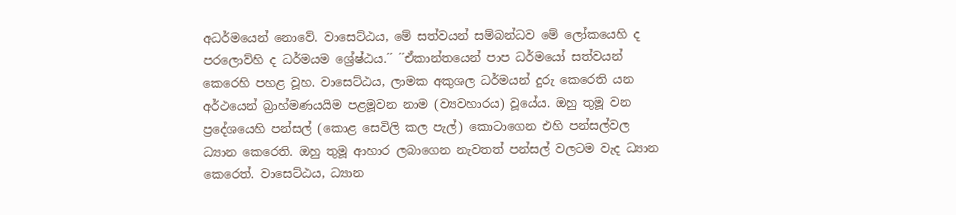අධර්මයෙන් නොවේ. වාසෙට්ඨය, මේ සත්වයන් සම්බන්ධව මේ ලෝකයෙහි ද පරලොව්හි ද ධර්මයම ශ්‍රේෂ්ඨය.´´ ´´ඒකාන්තයෙන් පාප ධර්මයෝ සත්වයන් කෙරෙහි පහළ වූහ. වාසෙට්ඨය, ලාමක අකුශල ධර්මයන් දුරු කෙරෙති යන අර්ථයෙන් බ්‍රාහ්මණයයිම පළමූවන නාම (ව්‍යවහාරය) වූයේය. ඔහු තුමූ වන ප්‍රදේශයෙහි පන්සල් (කොළ සෙවිලි කල පැල්) කොටාගෙන එහි පන්සල්වල ධ්‍යාන කෙරෙති. ඔහු තුමූ ආහාර ලබාගෙන නැවතත් පන්සල් වලටම වැද ධ්‍යාන කෙරෙත්. වාසෙට්ඨය, ධ්‍යාන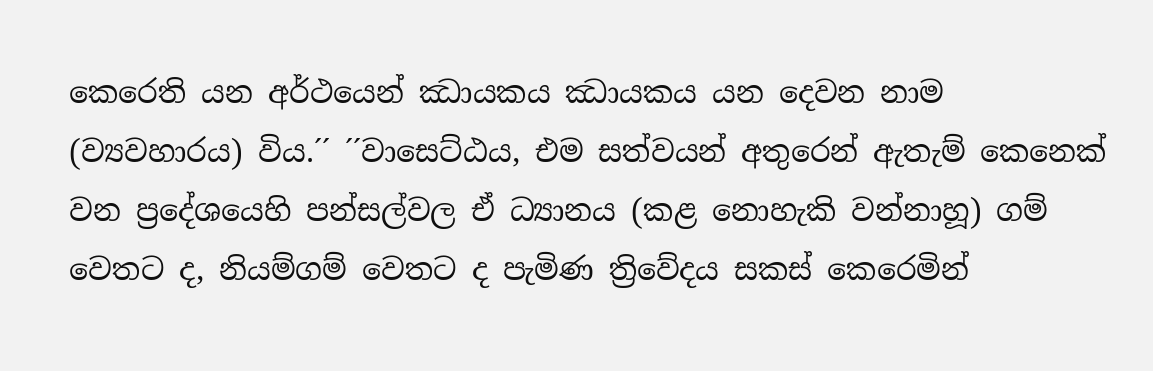කෙරෙති යන අර්ථයෙන් ඣායකය ඣායකය යන දෙවන නාම (ව්‍යවහාරය) විය.´´ ´´වාසෙට්ඨය, එම සත්වයන් අතුරෙන් ඇතැම් කෙනෙක් වන ප්‍රදේශයෙහි පන්සල්වල ඒ ධ්‍යානය (කළ නොහැකි වන්නාහූ) ගම් වෙතට ද, නියම්ගම් වෙතට ද පැමිණ ත්‍රිවේදය සකස් කෙරෙමින්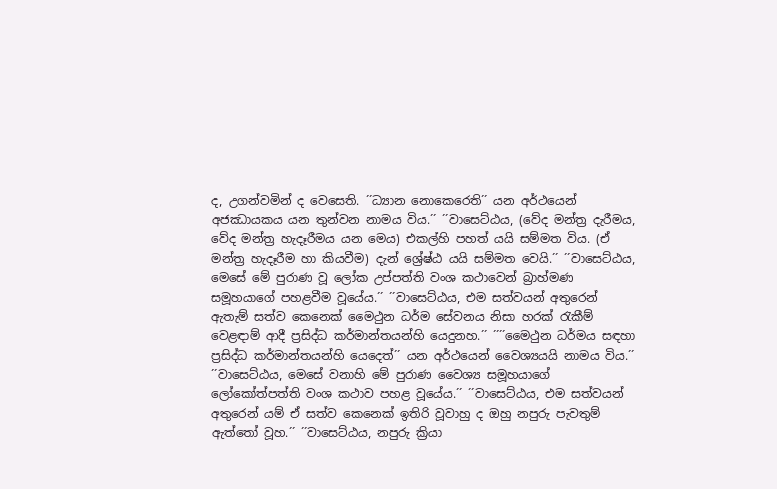ද, උගන්වමින් ද වෙසෙති. ´´ධ්‍යාන නොකෙරෙති´´ යන අර්ථයෙන් අජඣායකය යන තුන්වන නාමය විය.´´ ´´වාසෙට්ඨය, (වේද මන්ත්‍ර දැරීමය, වේද මන්ත්‍ර හැදෑරීමය යන මෙය) එකල්හි පහත් යයි සම්මත විය. (ඒ මන්ත්‍ර හැදෑරීම හා කියවීම) දැන් ශ්‍රේෂ්ඨ යයි සම්මත වෙයි.´´ ´´වාසෙට්ඨය, මෙසේ මේ පුරාණ වූ ලෝක උප්පත්ති වංශ කථාවෙන් බ්‍රාහ්මණ සමූහයාගේ පහළවීම වූයේය.´´ ´´වාසෙට්ඨය, එම සත්වයන් අතුරෙන් ඇතැම් සත්ව කෙනෙක් මෛථුන ධර්ම සේවනය නිසා හරක් රැකීම් වෙළඳාම් ආදී ප්‍රසිද්ධ කර්මාන්තයන්හි යෙදුනහ.´´ ´´´´මෛථුන ධර්මය සඳහා ප්‍රසිද්ධ කර්මාන්තයන්හි යෙදෙත්´´ යන අර්ථයෙන් වෛශ්‍යයයි නාමය විය.´´ ´´වාසෙට්ඨය, මෙසේ වනාහි මේ පුරාණ වෛශ්‍ය සමූහයාගේ ලෝකෝත්පත්ති වංශ කථාව පහළ වූයේය.´´ ´´වාසෙට්ඨය, එම සත්වයන් අතුරෙන් යම් ඒ සත්ව කෙනෙක් ඉතිරි වූවාහු ද ඔහු නපුරු පැවතුම් ඇත්තෝ වූහ.´´ ´´වාසෙට්ඨය, නපුරු ක්‍රියා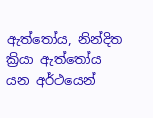ඇත්තෝය, නින්දිත ක්‍රියා ඇත්තෝය යන අර්ථයෙන්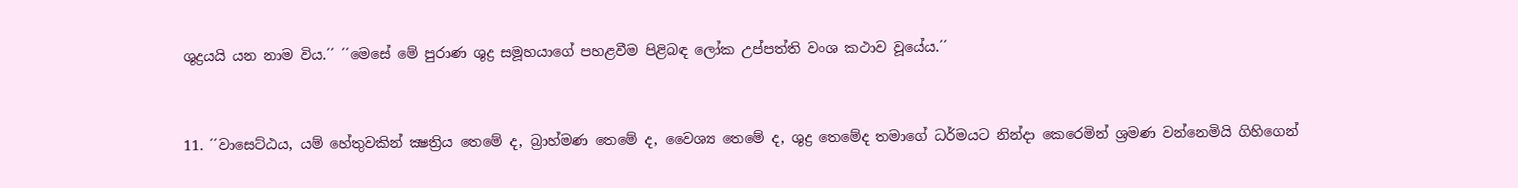ශුද්‍රයයි යන නාම විය.´´ ´´මෙසේ මේ පුරාණ ශුද්‍ර සමූහයාගේ පහළවීම පිළිබඳ ලෝක උප්පත්ති වංශ කථාව වූයේය.´´


11. ´´වාසෙට්ඨය, යම් හේතුවකින් ක්‍ෂත්‍රිය තෙමේ ද, බ්‍රාහ්මණ තෙමේ ද, වෛශ්‍ය තෙමේ ද, ශුද්‍ර තෙමේද තමාගේ ධර්මයට නින්දා කෙරෙමින් ශ්‍රමණ වන්නෙමියි ගිහිගෙන්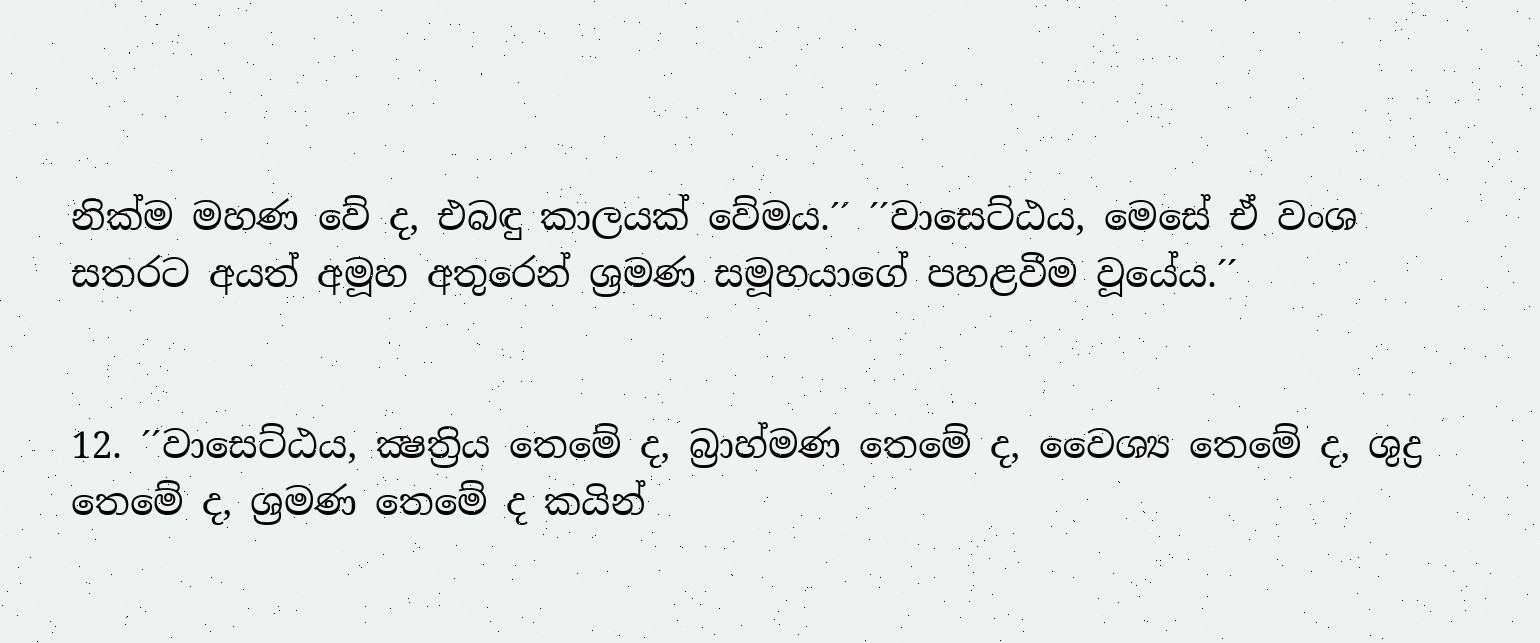නික්ම මහණ වේ ද, එබඳු කාලයක් වේමය.´´ ´´වාසෙට්ඨය, මෙසේ ඒ වංශ සතරට අයත් අමූහ අතුරෙන් ශ්‍රමණ සමූහයාගේ පහළවීම වූයේය.´´


12. ´´වාසෙට්ඨය, ක්‍ෂත්‍රිය තෙමේ ද, බ්‍රාහ්මණ තෙමේ ද, වෛශ්‍ය තෙමේ ද, ශුද්‍ර තෙමේ ද, ශ්‍රමණ තෙමේ ද කයින්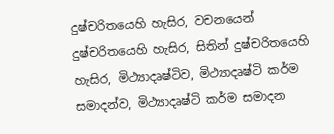දුෂ්චරිතයෙහි හැසිර, වචනයෙන් දුෂ්චරිතයෙහි හැසිර, සිතින් දුෂ්චරිතයෙහි හැසිර, මිථ්‍යාදෘෂ්ටිව, මිථ්‍යාදෘෂ්ටි කර්ම සමාදන්ව, මිථ්‍යාදෘෂ්ටි කර්ම සමාදන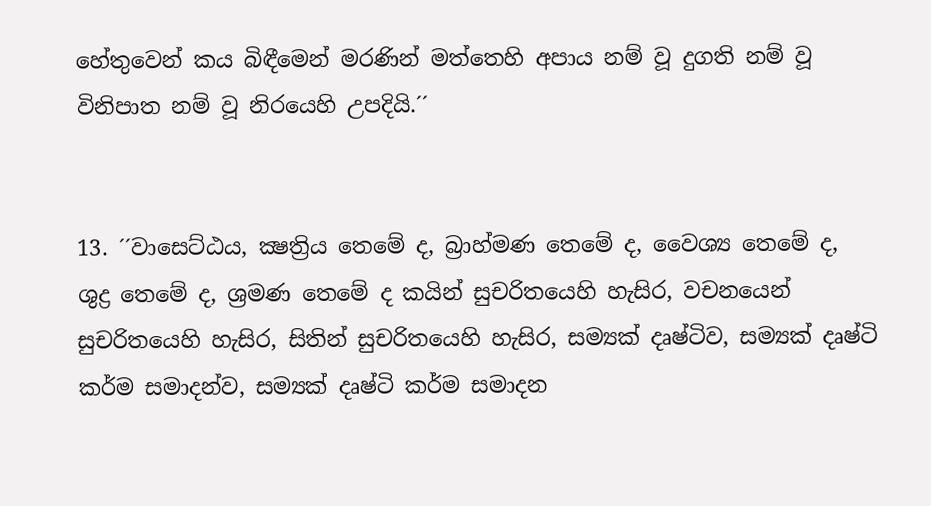හේතුවෙන් කය බිඳීමෙන් මරණින් මත්තෙහි අපාය නම් වූ දුගති නම් වූ විනිපාත නම් වූ නිරයෙහි උපදියි.´´


13. ´´වාසෙට්ඨය, ක්‍ෂත්‍රිය තෙමේ ද, බ්‍රාහ්මණ තෙමේ ද, වෛශ්‍ය තෙමේ ද, ශුද්‍ර තෙමේ ද, ශ්‍රමණ තෙමේ ද කයින් සුචරිතයෙහි හැසිර, වචනයෙන් සුචරිතයෙහි හැසිර, සිතින් සුචරිතයෙහි හැසිර, සම්‍යක් දෘෂ්ටිව, සම්‍යක් දෘෂ්ටි කර්ම සමාදන්ව, සම්‍යක් දෘෂ්ටි කර්ම සමාදන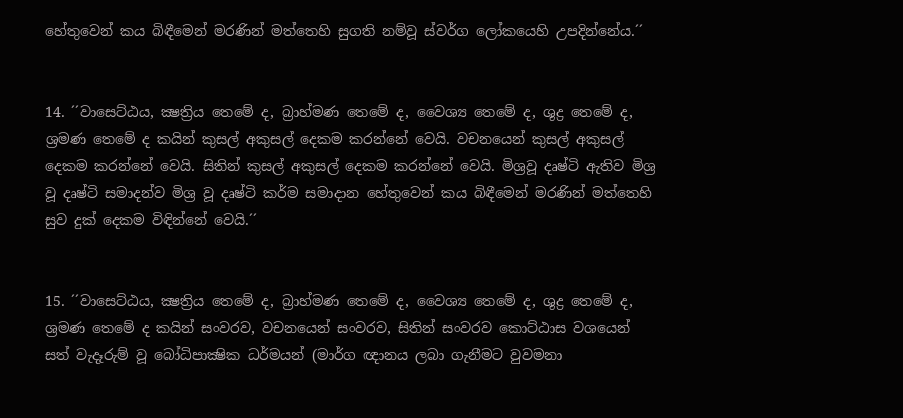හේතුවෙන් කය බිඳීමෙන් මරණින් මත්තෙහි සුගති නම්වූ ස්වර්ග ලෝකයෙහි උපදින්නේය.´´


14. ´´වාසෙට්ඨය, ක්‍ෂත්‍රිය තෙමේ ද, බ්‍රාහ්මණ තෙමේ ද, වෛශ්‍ය තෙමේ ද, ශුද්‍ර තෙමේ ද, ශ්‍රමණ තෙමේ ද කයින් කුසල් අකුසල් දෙකම කරන්නේ වෙයි. වචනයෙන් කුසල් අකුසල් දෙකම කරන්නේ වෙයි. සිතින් කුසල් අකුසල් දෙකම කරන්නේ වෙයි. මිශ්‍රවූ දෘෂ්ටි ඇතිව මිශ්‍ර වූ දෘෂ්ටි සමාදන්ව මිශ්‍ර වූ දෘෂ්ටි කර්ම සමාදාන හේතුවෙන් කය බිඳීමෙන් මරණින් මත්තෙහි සුව දුක් දෙකම විඳින්නේ වෙයි.´´


15. ´´වාසෙට්ඨය, ක්‍ෂත්‍රිය තෙමේ ද, බ්‍රාහ්මණ තෙමේ ද, වෛශ්‍ය තෙමේ ද, ශුද්‍ර තෙමේ ද, ශ්‍රමණ තෙමේ ද කයින් සංවරව, වචනයෙන් සංවරව, සිතින් සංවරව කොට්ඨාස වශයෙන් සත් වැදෑරුම් වූ බෝධිපාක්‍ෂික ධර්මයන් (මාර්ග ඥානය ලබා ගැනීමට වුවමනා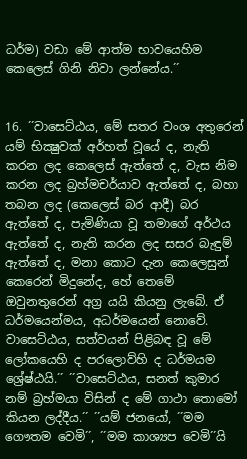ධර්ම) වඩා මේ ආත්ම භාවයෙහිම කෙලෙස් ගිනි නිවා ලන්නේය.´´


16. ´´වාසෙට්ඨය, මේ සතර වංශ අතුරෙන් යම් භික්‍ෂුවක් අර්හත් වූයේ ද, නැති කරන ලද කෙලෙස් ඇත්තේ ද, වැස නිම කරන ලද බ්‍රහ්මචර්යාව ඇත්තේ ද, බහා තබන ලද (කෙලෙස් බර ආදී) බර ඇත්තේ ද, පැමිණියා වූ තමාගේ අර්ථය ඇත්තේ ද, නැති කරන ලද සසර බැඳුම් ඇත්තේ ද, මනා කොට දැන කෙලෙසුන් කෙරෙන් මිදුනේද, හේ තෙමේ ඔවුනතුරෙන් අග්‍ර යයි කියනු ලැබේ. ඒ ධර්මයෙන්මය, අධර්මයෙන් නොවේ. වාසෙට්ඨය, සත්වයන් පිළිබඳ වූ මේ ලෝකයෙහි ද පරලොව්හි ද ධර්මයම ශ්‍රේෂ්ඨයි.´´ ´´වාසෙට්ඨය, සනත් කුමාර නම් බ්‍රහ්මයා විසින් ද මේ ගාථා තොමෝ කියන ලද්දීය.´´ ´´යම් ජනයෝ, ´´මම ගෞතම වෙමි´´, ´´මම කාශ්‍යප වෙමි´´යි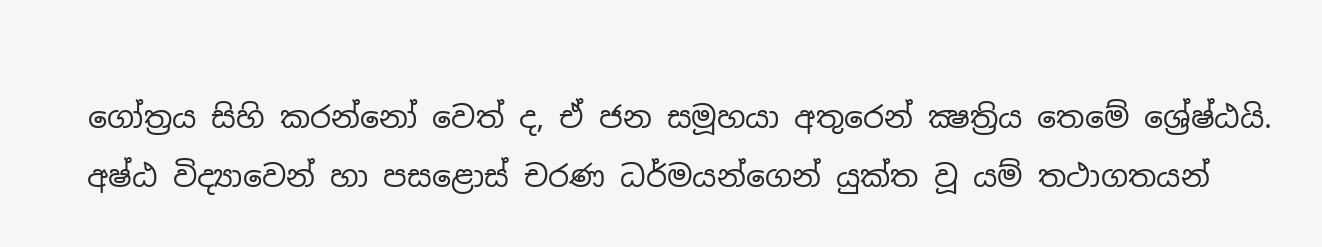ගෝත්‍රය සිහි කරන්නෝ වෙත් ද, ඒ ජන සමූහයා අතුරෙන් ක්‍ෂත්‍රිය තෙමේ ශ්‍රේෂ්ඨයි. අෂ්ඨ විද්‍යාවෙන් හා පසළොස් චරණ ධර්මයන්ගෙන් යුක්ත වූ යම් තථාගතයන්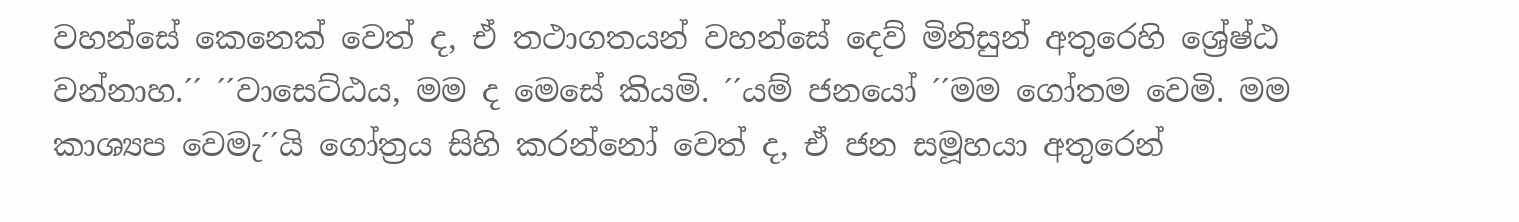වහන්සේ කෙනෙක් වෙත් ද, ඒ තථාගතයන් වහන්සේ දෙව් මිනිසුන් අතුරෙහි ශ්‍රේෂ්ඨ වන්නාහ.´´ ´´වාසෙට්ඨය, මම ද මෙසේ කියමි. ´´යම් ජනයෝ ´´මම ගෝතම වෙමි. මම කාශ්‍යප වෙමැ´´යි ගෝත්‍රය සිහි කරන්නෝ වෙත් ද, ඒ ජන සමූහයා අතුරෙන්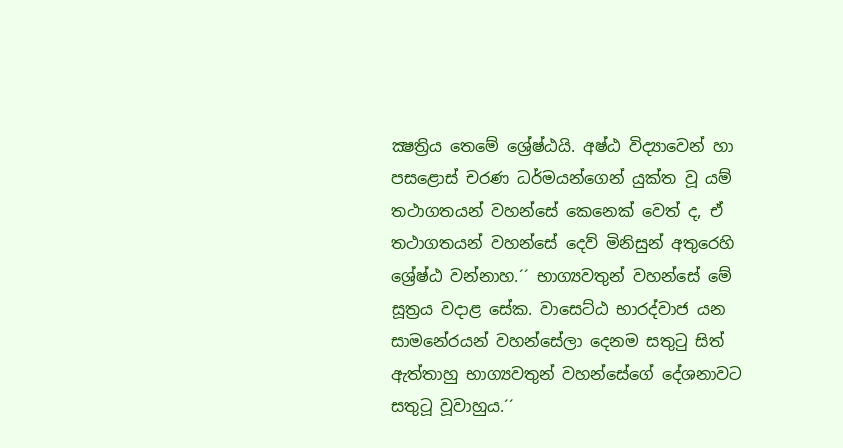ක්‍ෂත්‍රිය තෙමේ ශ්‍රේෂ්ඨයි. අෂ්ඨ විද්‍යාවෙන් හා පසළොස් චරණ ධර්මයන්ගෙන් යුක්ත වූ යම් තථාගතයන් වහන්සේ කෙනෙක් වෙත් ද, ඒ තථාගතයන් වහන්සේ දෙව් මිනිසුන් අතුරෙහි ශ්‍රේෂ්ඨ වන්නාහ.´´ භාග්‍යවතුන් වහන්සේ මේ සූත්‍රය වදාළ සේක. වාසෙට්ඨ භාරද්වාජ යන සාමනේරයන් වහන්සේලා දෙනම සතුටු සිත් ඇත්තාහු භාග්‍යවතුන් වහන්සේගේ දේශනාවට සතුටූ වූවාහුය.´´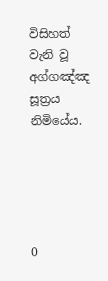විසිහත් වැනි වූ අග්ගඤ්ඤ සූත්‍රය නිමියේය.





0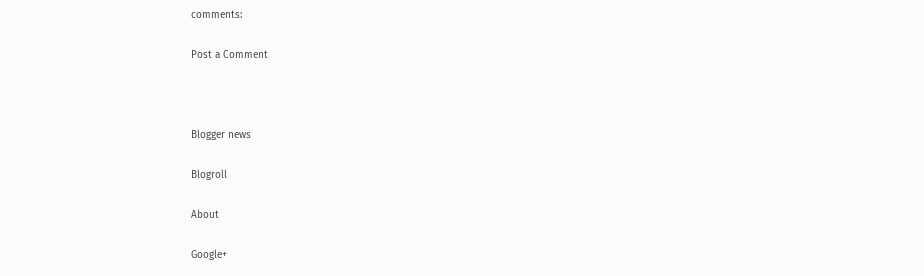comments:

Post a Comment



Blogger news

Blogroll

About

Google+